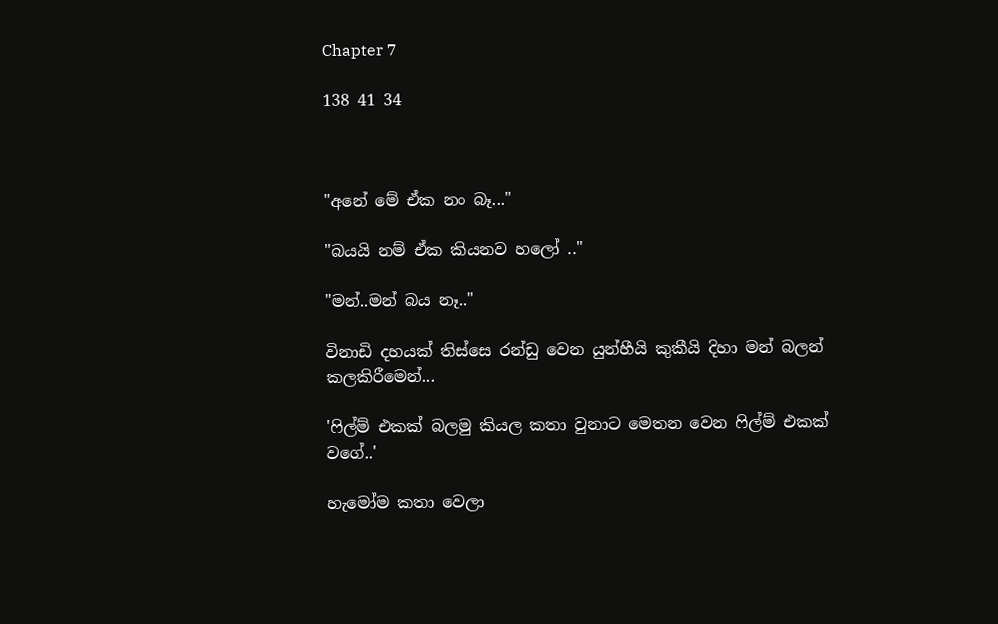Chapter 7

138 41 34



"අනේ මේ ඒක නං බෑ..."

"බයයි නම් ඒක කියනව හලෝ .."

"මන්..මන් බය නෑ.."

විනාඩි දහයක් තිස්සෙ රන්ඩු වෙන යුන්හීයි කුකීයි දිහා මන් බලන් කලකිරීමෙන්...

'ෆිල්ම් එකක් බලමු කියල කතා වුනාට මෙතන වෙන ෆිල්ම් එකක් වගේ..'

හැමෝම කතා වෙලා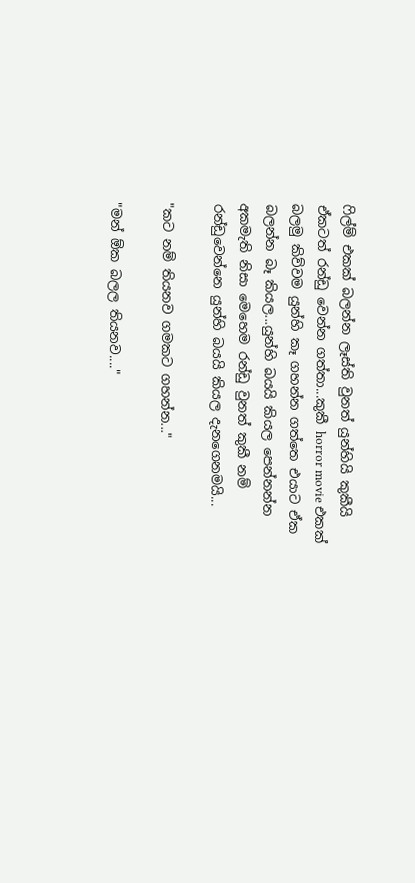ෆිල්ම් එකක් බලන්න ලෑස්‍ති වුනත් යුන්හියි කුකීයි ඒකටත් රන්ඩු වෙන්න ගත්තා...කුකී horror movie එකක් බලමු කිව්වම යුන්හි කෑ ගහන්න ගත්තෙ එයාට ඒක බලන්න බෑ කියල...යුන්හි බයයි කියල පෙන්නන්න අකමැති නිසා මෙහෙම රන්ඩු වුනත් කුකී නම් රන්ඩුවෙන්නෙ යුන්හි බයයි කියල දැනගෙනමයි...

"කට නම් තියනව ගමකට ගහන්න..."

"මන් ඕක බලල තියනව...."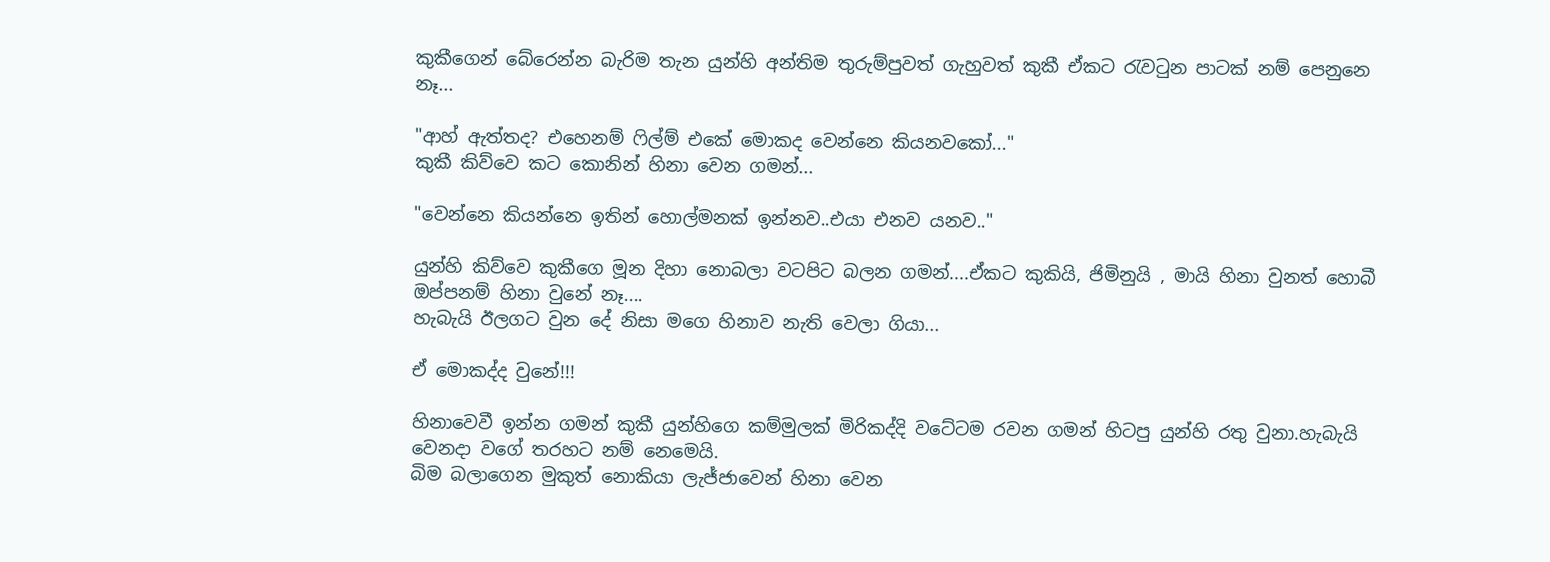කුකීගෙන් බේරෙන්න බැරිම තැන යුන්හි අන්තිම තුරුම්පුවත් ගැහුවත් කුකී ඒකට රැවටුන පාටක් නම් පෙනුනෙ නෑ...

"ආහ් ඇත්තද? එහෙනම් ෆිල්ම් එකේ මොකද වෙන්නෙ කියනවකෝ..."
කුකී කිව්වෙ කට කොනින් හිනා වෙන ගමන්...

"වෙන්නෙ කියන්නෙ ඉතින් හොල්මනක් ඉන්නව..එයා එනව යනව.."

යුන්හි කිව්වෙ කුකීගෙ මූන දිහා නොබලා වටපිට බලන ගමන්....ඒකට කුකියි, ජිමිනුයි , මායි හිනා වුනත් හොබී ඔප්පනම් හිනා වුනේ නෑ....
හැබැයි ඊලගට වුන දේ නිසා මගෙ හිනාව නැති වෙලා ගියා...

ඒ මොකද්ද වුනේ!!!

හිනාවෙවී ඉන්න ගමන් කුකී යුන්හිගෙ කම්මුලක් මිරිකද්දි වටේටම රවන ගමන් හිටපු යුන්හි රතු වුනා.හැබැයි වෙනදා වගේ තරහට නම් නෙමෙයි.
බිම බලාගෙන මුකුත් නොකියා ලැජ්ජාවෙන් හිනා වෙන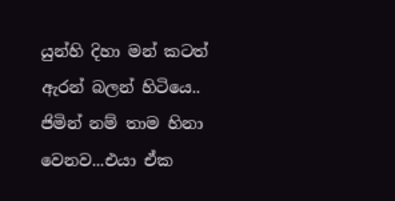යුන්හි දිහා මන් කටත් ඇරන් බලන් හිටියෙ..
ජිමින් නම් තාම හිනා වෙනව...එයා ඒක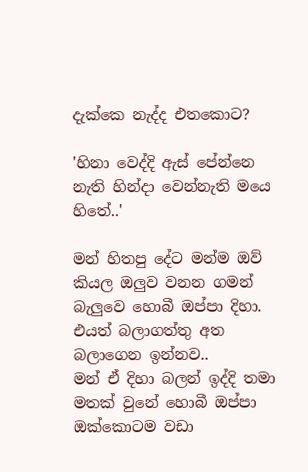දැක්කෙ නැද්ද එතකොට?

'හිනා වෙද්දි ඇස් පේන්නෙ නැති හින්දා වෙන්නැති මයෙ හිතේ..'

මන් හිතපු දේට මන්ම ඔව් කියල ඔලුව වනන ගමන් බැලුවෙ හොබී ඔප්පා දිහා.
එයත් බලාගත්තු අත බලාගෙන ඉන්නව..
මන් ඒ දිහා බලන් ඉද්දි තමා මතක් වුනේ හොබී ඔප්පා ඔක්කොටම වඩා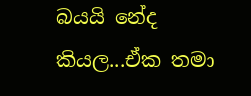බයයි නේද කියල...ඒක තමා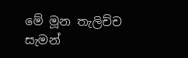මේ මූන තැලිච්ච සැමන්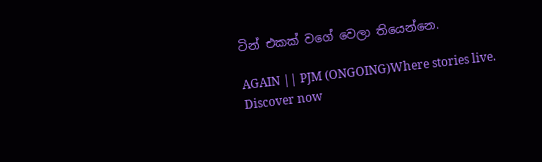ටින් එකක් වගේ වෙලා තියෙන්නෙ.

AGAIN || PJM (ONGOING)Where stories live. Discover now